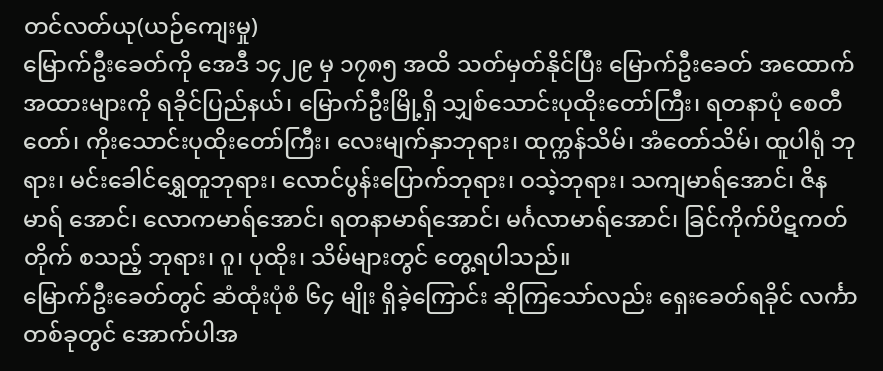တင်လတ်ယု(ယဉ်ကျေးမှု)
မြောက်ဦးခေတ်ကို အေဒီ ၁၄၂၉ မှ ၁၇၈၅ အထိ သတ်မှတ်နိုင်ပြီး မြောက်ဦးခေတ် အထောက်အထားများကို ရခိုင်ပြည်နယ်၊ မြောက်ဦးမြို့ရှိ သျှစ်သောင်းပုထိုးတော်ကြီး၊ ရတနာပုံ စေတီတော်၊ ကိုးသောင်းပုထိုးတော်ကြီး၊ လေးမျက်နှာဘုရား၊ ထုက္ကန်သိမ်၊ အံတော်သိမ်၊ ထူပါရုံ ဘုရား၊ မင်းခေါင်ရွှေတူဘုရား၊ လောင်ပွန်းပြောက်ဘုရား၊ ဝသဲ့ဘုရား၊ သကျမာရ်အောင်၊ ဇိနမာရ် အောင်၊ လောကမာရ်အောင်၊ ရတနာမာရ်အောင်၊ မင်္ဂလာမာရ်အောင်၊ ခြင်ကိုက်ပိဋကတ်တိုက် စသည့် ဘုရား၊ ဂူ၊ ပုထိုး၊ သိမ်များတွင် တွေ့ရပါသည်။
မြောက်ဦးခေတ်တွင် ဆံထုံးပုံစံ ၆၄ မျိုး ရှိခဲ့ကြောင်း ဆိုကြသော်လည်း ရှေးခေတ်ရခိုင် လင်္ကာ တစ်ခုတွင် အောက်ပါအ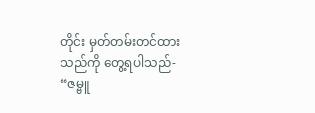တိုင်း မှတ်တမ်းတင်ထားသည်ကို တွေ့ရပါသည်-
“ဇမ္ဗူ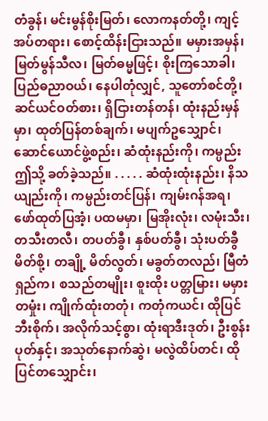တံခွန်၊ မင်းမွန်စိုးမြတ်၊ လောကနတ်တို့၊ ကျင့်အပ်တရား၊ စောင့်ထိန်းငြားသည်။ မမှားအမှန်၊ မြတ်မွန်သီလ၊ မြတ်ဓမ္မဖြင့်၊ စိုးကြသောခါ၊ ပြည်ဓညာဝယ်၊ နေပါတုံလျှင်, သူတော်စင်တို့၊ ဆင်ယင်ဝတ်စား၊ ရှိငြားတန်တန်၊ ထုံးနည်းမှန်မှာ၊ ထုတ်ပြန်တစ်ချက်၊ မပျက်ဥသျှောင်၊ ဆောင်ယောင်ဖွဲ့စည်း၊ ဆံထုံးနည်းကို၊ ကမ္ပည်းဤသို့ ခတ်ခဲ့သည်။ . . . . . ဆံထုံးထုံးနည်း၊ နိသယျည်းကို၊ ကမ္ပည်းတင်ပြန်၊ ကျမ်းဂန်အရ၊ ဖော်ထုတ်ပြအံ့၊ ပထမမှာ၊ မြအိုးလုံး၊ လမုံးသီး၊ တသီးတလီ၊ တပတ်ခွီ၊ နှစ်ပတ်ခွီ၊ သုံးပတ်ခွီ မိတ်စို့၊ တချို့ မိတ်လွတ်၊ မခွတ်တလည်၊ မြီတံရှည်က၊ စသည်တမျိုး၊ စူးထိုး ပတ္တမြား၊ မမှားတမှုံး၊ ကျိုက်ထုံးတတုံ၊ ကတုံကယင်၊ ထိုပြင်ဘီးစိုက်၊ အလိုက်သင့်စွာ၊ ထုံးရာဒီးဒုတ်၊ ဦးစွန်းပုတ်နှင့်၊ အသုတ်နောက်ဆွဲ၊ မလွဲထိပ်တင်၊ ထိုပြင်တသျှောင်း၊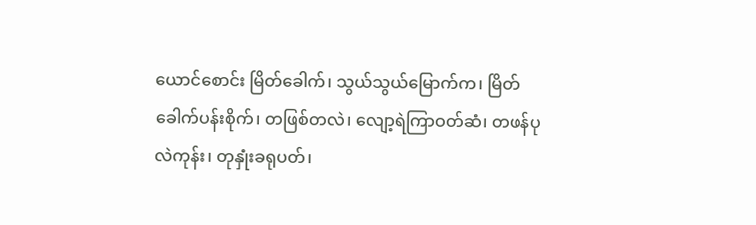ယောင်စောင်း မြိတ်ခေါက်၊ သွယ်သွယ်မြောက်က၊ မြိတ်ခေါက်ပန်းစိုက်၊ တဖြစ်တလဲ၊ လျော့ရဲကြာဝတ်ဆံ၊ တဖန်ပုလဲကုန်း၊ တုနှုံးခရုပတ်၊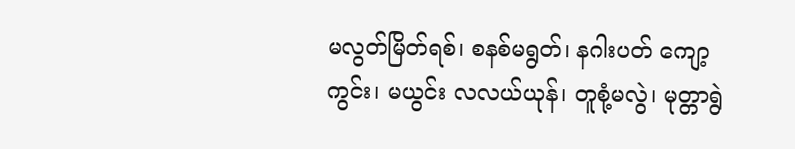မလွတ်မြိတ်ရစ်၊ စနစ်မရွတ်၊ နဂါးပတ် ကျော့ကွင်း၊ မယွင်း လလယ်ယုန်၊ တူစုံ့မလွဲ၊ မုတ္တာရွဲ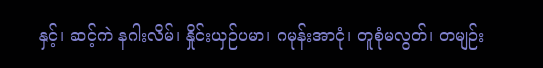နှင့်၊ ဆင့်ကဲ နဂါးလိမ်၊ နှိုင်းယှဉ်ပမာ၊ ဂမုန်းအာငုံ၊ တူစုံမလွတ်၊ တမျဉ်း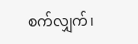စက်လျှက်၊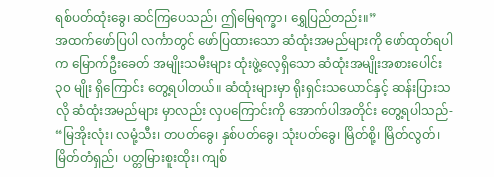ရစ်ပတ်ထုံးခွေ၊ ဆင်ကြပေသည်၊ ဤမြေရက္ခာ၊ ရွှေပြည်တည်း။”
အထက်ဖော်ပြပါ လင်္ကာတွင် ဖော်ပြထားသော ဆံထုံးအမည်များကို ဖော်ထုတ်ရပါက မြောက်ဦးခေတ် အမျိုးသမီးများ ထုံးဖွဲ့လေ့ရှိသော ဆံထုံးအမျိုးအစားပေါင်း ၃၀ မျိုး ရှိကြောင်း တွေ့ရပါတယ်။ ဆံထုံးများမှာ ရိုးရှင်းသယောင်နှင့် ဆန်းပြားသလို ဆံထုံးအမည်များ မှာလည်း လှပကြောင်းကို အောက်ပါအတိုင်း တွေ့ရပါသည်-
“မြအိုးလုံး၊ လမုံ့သီး၊ တပတ်ခွေ၊ နှစ်ပတ်ခွေ၊ သုံးပတ်ခွေ၊ မြိတ်စို့၊ မြိတ်လွတ်၊ မြိတ်တံရှည်၊ ပတ္တမြားစူးထိုး၊ ကျစ်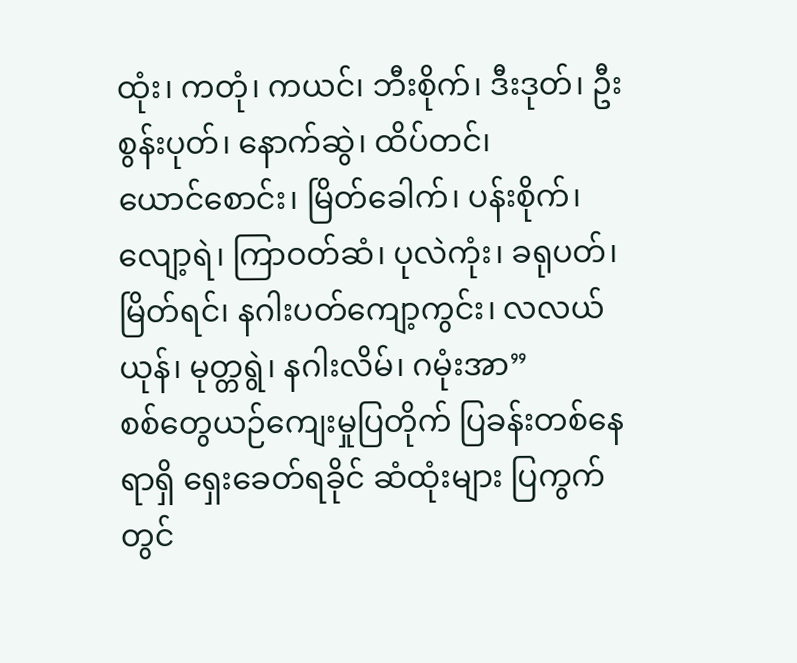ထုံး၊ ကတုံ၊ ကယင်၊ ဘီးစိုက်၊ ဒီးဒုတ်၊ ဦးစွန်းပုတ်၊ နောက်ဆွဲ၊ ထိပ်တင်၊
ယောင်စောင်း၊ မြိတ်ခေါက်၊ ပန်းစိုက်၊ လျော့ရဲ၊ ကြာဝတ်ဆံ၊ ပုလဲကုံး၊ ခရုပတ်၊ မြိတ်ရင်၊ နဂါးပတ်ကျော့ကွင်း၊ လလယ်ယုန်၊ မုတ္တရွဲ၊ နဂါးလိမ်၊ ဂမုံးအာ”
စစ်တွေယဉ်ကျေးမှုပြတိုက် ပြခန်းတစ်နေရာရှိ ရှေးခေတ်ရခိုင် ဆံထုံးများ ပြကွက်တွင်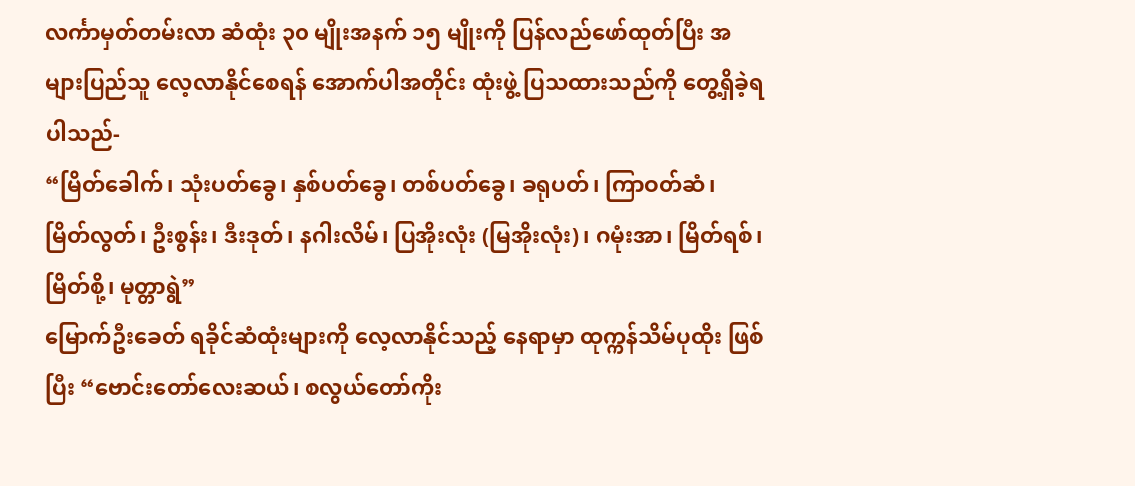လင်္ကာမှတ်တမ်းလာ ဆံထုံး ၃၀ မျိုးအနက် ၁၅ မျိုးကို ပြန်လည်ဖော်ထုတ်ပြီး အများပြည်သူ လေ့လာနိုင်စေရန် အောက်ပါအတိုင်း ထုံးဖွဲ့ ပြသထားသည်ကို တွေ့ရှိခဲ့ရပါသည်-
“မြိတ်ခေါက်၊ သုံးပတ်ခွေ၊ နှစ်ပတ်ခွေ၊ တစ်ပတ်ခွေ၊ ခရုပတ်၊ ကြာဝတ်ဆံ၊ မြိတ်လွတ်၊ ဦးစွန်း၊ ဒီးဒုတ်၊ နဂါးလိမ်၊ ပြအိုးလုံး (မြအိုးလုံး)၊ ဂမုံးအာ၊ မြိတ်ရစ်၊ မြိတ်စို့၊ မုတ္တာရွဲ”
မြောက်ဦးခေတ် ရခိုင်ဆံထုံးများကို လေ့လာနိုင်သည့် နေရာမှာ ထုက္ကန်သိမ်ပုထိုး ဖြစ်ပြီး “ဗောင်းတော်လေးဆယ်၊ စလွယ်တော်ကိုး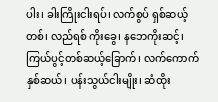ပါး၊ ခါးကြိုးငါးရပ်၊ လက်စွပ် ရှစ်ဆယ့်တစ်၊ လည်ရစ် ကိုးခွေ၊ နဘေကိုးဆင့်၊ ကြယ်ပွင့်တစ်ဆယ့်ခြောက်၊ လက်ကောက် နှစ်ဆယ်၊ ပန်းသွယ်ငါးမျိုး၊ ဆံထိုး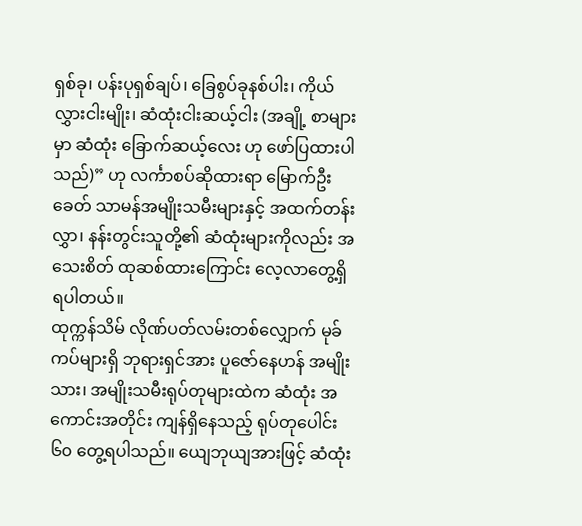ရှစ်ခု၊ ပန်းပုရှစ်ချပ်၊ ခြေစွပ်ခုနစ်ပါး၊ ကိုယ်လွှားငါးမျိုး၊ ဆံထုံးငါးဆယ့်ငါး (အချို့ စာများမှာ ဆံထုံး ခြောက်ဆယ့်လေး ဟု ဖော်ပြထားပါသည်)” ဟု လင်္ကာစပ်ဆိုထားရာ မြောက်ဦးခေတ် သာမန်အမျိုးသမီးများနှင့် အထက်တန်းလွှာ၊ နန်းတွင်းသူတို့၏ ဆံထုံးများကိုလည်း အသေးစိတ် ထုဆစ်ထားကြောင်း လေ့လာတွေ့ရှိရပါတယ်။
ထုက္ကန်သိမ် လိုဏ်ပတ်လမ်းတစ်လျှောက် မုခ်ကပ်များရှိ ဘုရားရှင်အား ပူဇော်နေဟန် အမျိုးသား၊ အမျိုးသမီးရုပ်တုများထဲက ဆံထုံး အကောင်းအတိုင်း ကျန်ရှိနေသည့် ရုပ်တုပေါင်း ၆၀ တွေ့ရပါသည်။ ယျေဘုယျအားဖြင့် ဆံထုံး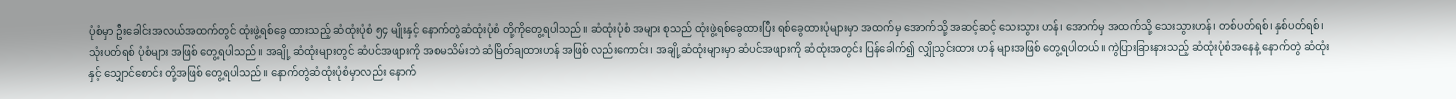ပုံစံမှာ ဦးခေါင်းအလယ်အထက်တွင် ထုံးဖွဲ့ရစ်ခွေ ထားသည့် ဆံထုံးပုံစံ ၅၄ မျိုးနှင့် နောက်တွဲဆံထုံးပုံစံ တို့ကိုတွေ့ရပါသည်။ ဆံထုံးပုံစံ အများ စုသည် ထုံးဖွဲ့ရစ်ခွေထားပြီး ရစ်ခွေထားပုံများမှာ အထက်မှ အောက်သို့ အဆင့်ဆင့် သေးသွား ဟန်၊ အောက်မှ အထက်သို့ သေးသွားဟန်၊ တစ်ပတ်ရစ်၊ နှစ်ပတ်ရစ်၊ သုံးပတ်ရစ် ပုံစံများ အဖြစ် တွေ့ရပါသည်။ အချို့ ဆံထုံးများတွင် ဆံပင်အဖျားကို အစမသိမ်းဘဲ ဆံမြိတ်ချထားဟန် အဖြစ် လည်းကောင်း၊ အချို့ဆံထုံးများမှာ ဆံပင်အဖျားကို ဆံထုံးအတွင်း ပြန်ခေါက်၍ လျှိုသွင်းထား ဟန် များအဖြစ် တွေ့ရပါတယ်။ ကွဲပြားခြားနားသည့် ဆံထုံးပုံစံအနေနဲ့ နောက်တွဲ ဆံထုံးနှင့် သျှောင်စောင်း တို့အဖြစ် တွေ့ရပါသည်။ နောက်တွဲဆံထုံးပုံစံမှာလည်း နောက်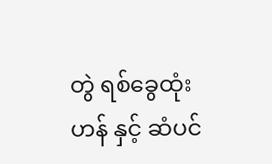တွဲ ရစ်ခွေထုံးဟန် နှင့် ဆံပင်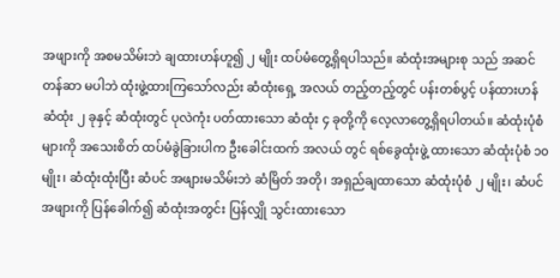အဖျားကို အစမသိမ်းဘဲ ချထားဟန်ဟူ၍ ၂ မျိုး ထပ်မံတွေ့ရှိရပါသည်။ ဆံထုံးအများစု သည် အဆင်တန်ဆာ မပါဘဲ ထုံးဖွဲ့ထားကြသော်လည်း ဆံထုံးရှေ့ အလယ် တည့်တည့်တွင် ပန်းတစ်ပွင့် ပန်ထားဟန် ဆံထုံး ၂ ခုနှင့် ဆံထုံးတွင် ပုလဲကုံး ပတ်ထားသော ဆံထုံး ၄ ခုတို့ကို လေ့လာတွေ့ရှိရပါတယ်။ ဆံထုံးပုံစံများကို အသေးစိတ် ထပ်မံခွဲခြားပါက ဦးခေါင်းထက် အလယ် တွင် ရစ်ခွေထုံးဖွဲ့ ထားသော ဆံထုံးပုံစံ ၁၀ မျိုး၊ ဆံထုံးထုံးပြီး ဆံပင် အဖျားမသိမ်းဘဲ ဆံမြိတ် အတို၊ အရှည်ချထာသော ဆံထုံးပုံစံ ၂ မျိုး၊ ဆံပင်အဖျားကို ပြန်ခေါက်၍ ဆံထုံးအတွင်း ပြန်လျှို သွင်းထားသော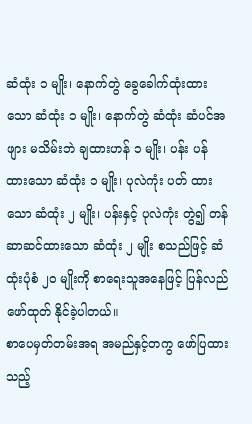ဆံထုံး ၁ မျိုး၊ နောက်တွဲ ခွေခေါက်ထုံးထားသော ဆံထုံး ၁ မျိုး၊ နောက်တွဲ ဆံထုံး ဆံပင်အဖျား မသိမ်းဘဲ ချထားဟန် ၁ မျိုး၊ ပန်း ပန်ထားသော ဆံထုံး ၁ မျိုး၊ ပုလဲကုံး ပတ် ထားသော ဆံထုံး ၂ မျိုး၊ ပန်းနှင့် ပုလဲကုံး တွဲ၍ တန်ဆာဆင်ထားသော ဆံထုံး ၂ မျိုး စသည်ဖြင့် ဆံထုံးပုံစံ ၂၀ မျိုးကို စာရေးသူအနေဖြင့် ပြန်လည်ဖော်ထုတ် နိုင်ခဲ့ပါတယ်။
စာပေမှတ်တမ်းအရ အမည်နှင့်တကွ ဖော်ပြထားသည့်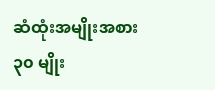ဆံထုံးအမျိုးအစား ၃၀ မျိုး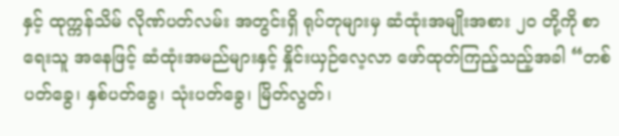နှင့် ထုက္ကန်သိမ် လိုဏ်ပတ်လမ်း အတွင်းရှိ ရုပ်တုများမှ ဆံထုံးအမျိုးအစား ၂၀ တို့ကို စာရေးသူ အနေဖြင့် ဆံထုံးအမည်များနှင့် နှိုင်းယှဉ်လေ့လာ ဖော်ထုတ်ကြည့်သည့်အခါ “တစ်ပတ်ခွေ၊ နှစ်ပတ်ခွေ၊ သုံးပတ်ခွေ၊ မြိတ်လွတ်၊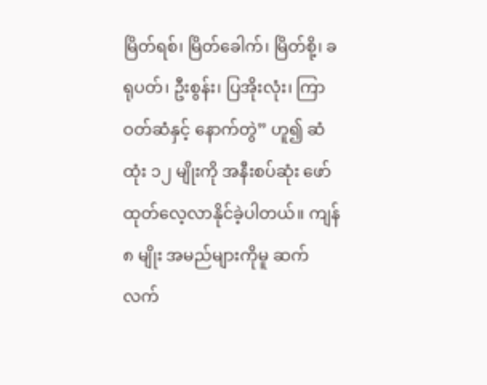မြိတ်ရစ်၊ မြိတ်ခေါက်၊ မြိတ်စို့၊ ခရုပတ်၊ ဦးစွန်း၊ ပြအိုးလုံး၊ ကြာဝတ်ဆံနှင့် နောက်တွဲ” ဟူ၍ ဆံထုံး ၁၂ မျိုးကို အနီးစပ်ဆုံး ဖော်ထုတ်လေ့လာနိုင်ခဲ့ပါတယ်။ ကျန် ၈ မျိုး အမည်များကိုမူ ဆက်လက်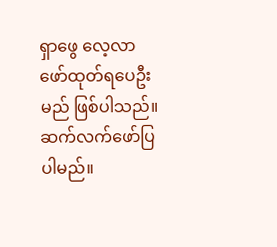ရှာဖွေ လေ့လာ ဖော်ထုတ်ရပေဦးမည် ဖြစ်ပါသည်။
ဆက်လက်ဖော်ပြပါမည်။